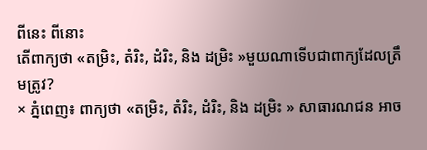ពីនេះ ពីនោះ
តើពាក្យថា «តម្រិះ, តំរិះ, ដំរិះ, និង ដម្រិះ »មួយណាទើបជាពាក្យដែលត្រឹមត្រូវ?
× ភ្នំពេញ៖ ពាក្យថា «តម្រិះ, តំរិះ, ដំរិះ, និង ដម្រិះ » សាធារណជន អាច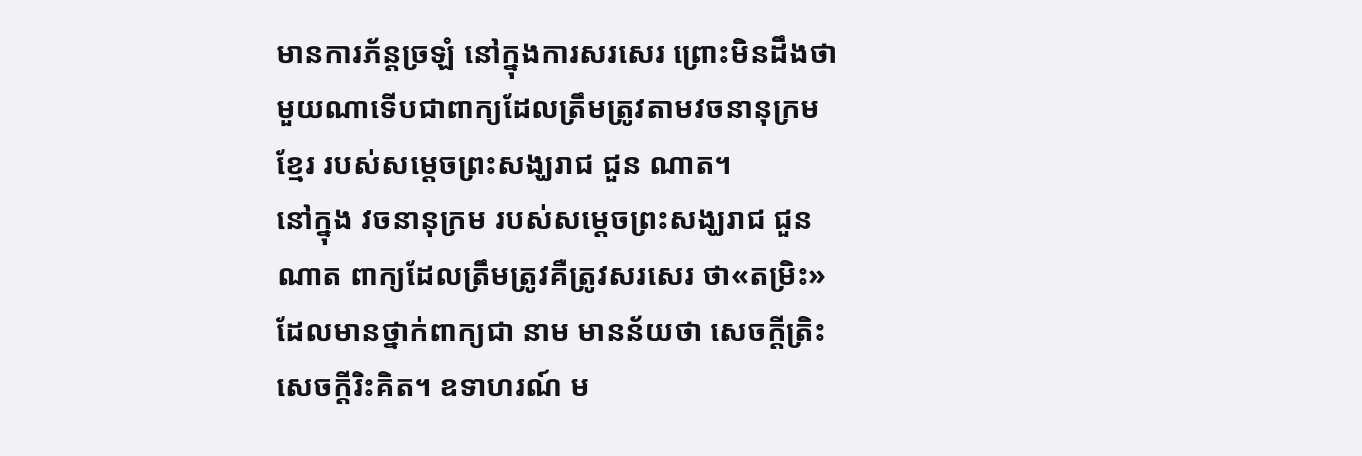មានការភ័ន្តច្រឡំ នៅក្នុងការសរសេរ ព្រោះមិនដឹងថា មួយណាទើបជាពាក្យដែលត្រឹមត្រូវតាមវចនានុក្រមខ្មែរ របស់សម្ដេចព្រះសង្ឃរាជ ជួន ណាត។
នៅក្នុង វចនានុក្រម របស់សម្ដេចព្រះសង្ឃរាជ ជួន ណាត ពាក្យដែលត្រឹមត្រូវគឺត្រូវសរសេរ ថា«តម្រិះ» ដែលមានថ្នាក់ពាក្យជា នាម មានន័យថា សេចក្ដីត្រិះ សេចក្ដីរិះគិត។ ឧទាហរណ៍ ម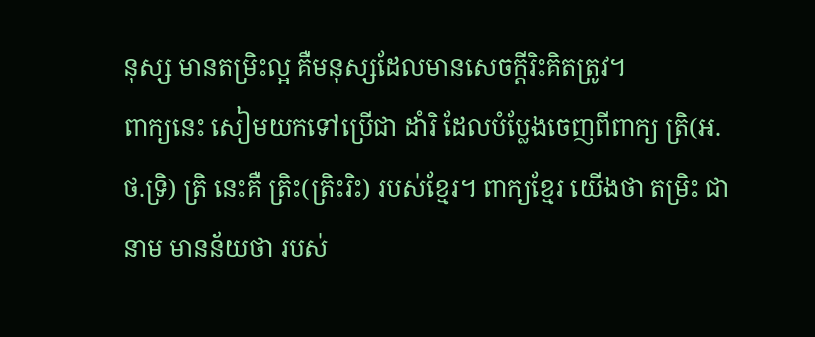នុស្ស មានតម្រិះល្អ គឺមនុស្សដែលមានសេចក្ដីរិះគិតត្រូវ។
ពាក្យនេះ សៀមយកទៅប្រើជា ដាំរិ ដែលបំប្លែងចេញពីពាក្យ ត្រិ(អ.ថ.ទ្រិ) ត្រិ នេះគឺ ត្រិះ(ត្រិះរិះ) របស់ខ្មែរ។ ពាក្យខ្មែរ យើងថា តម្រិះ ជា នាម មានន័យថា របស់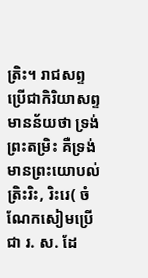ត្រិះ។ រាជសព្ទ ប្រើជាកិរិយាសព្ទ មានន័យថា ទ្រង់ព្រះតម្រិះ គឺទ្រង់មានព្រះយោបល់ត្រិះរិះ, រិះរេ( ចំណែកសៀមប្រើជា រ. ស. ដែ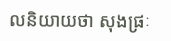លនិយាយថា សុងផ្រៈ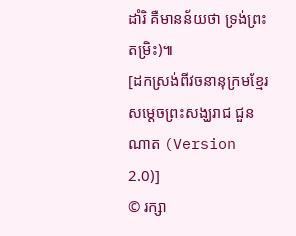ដាំរិ គឺមានន័យថា ទ្រង់ព្រះតម្រិះ)៕
[ដកស្រង់ពីវចនានុក្រមខ្មែរ សម្តេចព្រះសង្ឃរាជ ជួន ណាត (Version 2.0)]
© រក្សា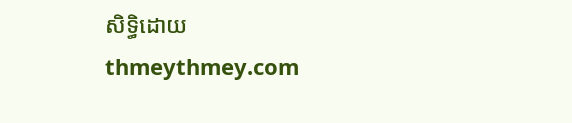សិទ្ធិដោយ thmeythmey.com